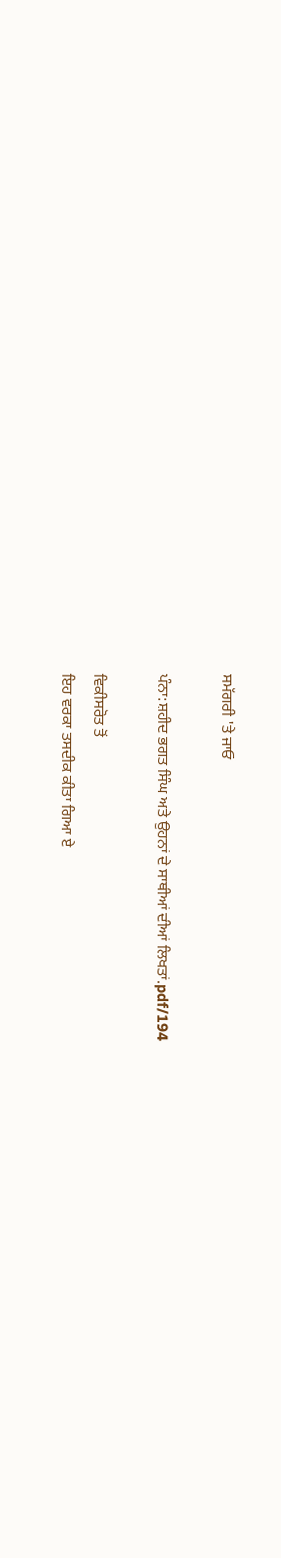ਸਮੱਗਰੀ 'ਤੇ ਜਾਓ

ਪੰਨਾ:ਸ਼ਹੀਦ ਭਗਤ ਸਿੰਘ ਅਤੇ ਉਹਨਾਂ ਦੇ ਸਾਥੀਆਂ ਦੀਆਂ ਲਿਖਤਾਂ.pdf/194

ਵਿਕੀਸਰੋਤ ਤੋਂ
ਇਹ ਵਰਕਾ ਤਸਦੀਕ ਕੀਤਾ ਗਿਆ ਏ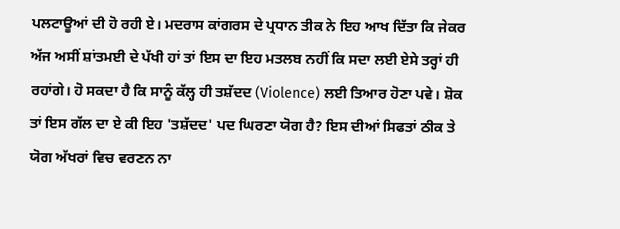ਪਲਟਾਊਆਂ ਦੀ ਹੋ ਰਹੀ ਏ। ਮਦਰਾਸ ਕਾਂਗਰਸ ਦੇ ਪ੍ਰਧਾਨ ਤੀਕ ਨੇ ਇਹ ਆਖ ਦਿੱਤਾ ਕਿ ਜੇਕਰ ਅੱਜ ਅਸੀਂ ਸ਼ਾਂਤਮਈ ਦੇ ਪੱਖੀ ਹਾਂ ਤਾਂ ਇਸ ਦਾ ਇਹ ਮਤਲਬ ਨਹੀਂ ਕਿ ਸਦਾ ਲਈ ਏਸੇ ਤਰ੍ਹਾਂ ਹੀ ਰਹਾਂਗੇ। ਹੋ ਸਕਦਾ ਹੈ ਕਿ ਸਾਨੂੰ ਕੱਲ੍ਹ ਹੀ ਤਸ਼ੱਦਦ (Violence) ਲਈ ਤਿਆਰ ਹੋਣਾ ਪਵੇ। ਸ਼ੋਕ ਤਾਂ ਇਸ ਗੱਲ ਦਾ ਏ ਕੀ ਇਹ 'ਤਸ਼ੱਦਦ' ਪਦ ਘਿਰਣਾ ਯੋਗ ਹੈ? ਇਸ ਦੀਆਂ ਸਿਫਤਾਂ ਠੀਕ ਤੇ ਯੋਗ ਅੱਖਰਾਂ ਵਿਚ ਵਰਣਨ ਨਾ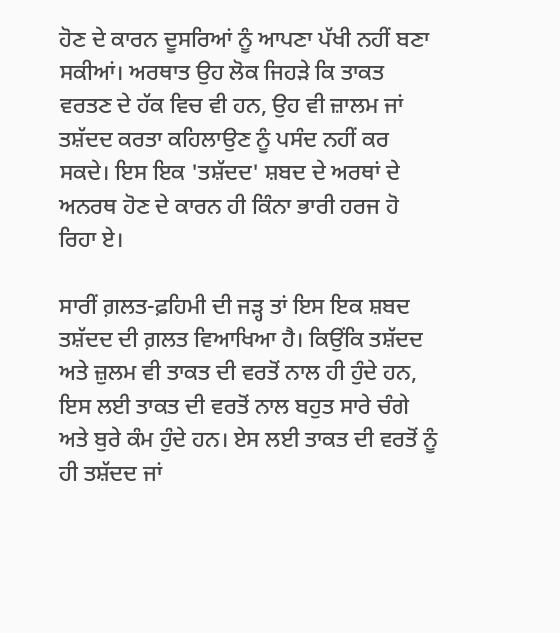ਹੋਣ ਦੇ ਕਾਰਨ ਦੂਸਰਿਆਂ ਨੂੰ ਆਪਣਾ ਪੱਖੀ ਨਹੀਂ ਬਣਾ ਸਕੀਆਂ। ਅਰਥਾਤ ਉਹ ਲੋਕ ਜਿਹੜੇ ਕਿ ਤਾਕਤ ਵਰਤਣ ਦੇ ਹੱਕ ਵਿਚ ਵੀ ਹਨ, ਉਹ ਵੀ ਜ਼ਾਲਮ ਜਾਂ ਤਸ਼ੱਦਦ ਕਰਤਾ ਕਹਿਲਾਉਣ ਨੂੰ ਪਸੰਦ ਨਹੀਂ ਕਰ ਸਕਦੇ। ਇਸ ਇਕ 'ਤਸ਼ੱਦਦ' ਸ਼ਬਦ ਦੇ ਅਰਥਾਂ ਦੇ ਅਨਰਥ ਹੋਣ ਦੇ ਕਾਰਨ ਹੀ ਕਿੰਨਾ ਭਾਰੀ ਹਰਜ ਹੋ ਰਿਹਾ ਏ।

ਸਾਰੀਂ ਗ਼ਲਤ-ਫ਼ਹਿਮੀ ਦੀ ਜੜ੍ਹ ਤਾਂ ਇਸ ਇਕ ਸ਼ਬਦ ਤਸ਼ੱਦਦ ਦੀ ਗ਼ਲਤ ਵਿਆਖਿਆ ਹੈ। ਕਿਉਂਕਿ ਤਸ਼ੱਦਦ ਅਤੇ ਜ਼ੁਲਮ ਵੀ ਤਾਕਤ ਦੀ ਵਰਤੋਂ ਨਾਲ ਹੀ ਹੁੰਦੇ ਹਨ, ਇਸ ਲਈ ਤਾਕਤ ਦੀ ਵਰਤੋਂ ਨਾਲ ਬਹੁਤ ਸਾਰੇ ਚੰਗੇ ਅਤੇ ਬੁਰੇ ਕੰਮ ਹੁੰਦੇ ਹਨ। ਏਸ ਲਈ ਤਾਕਤ ਦੀ ਵਰਤੋਂ ਨੂੰ ਹੀ ਤਸ਼ੱਦਦ ਜਾਂ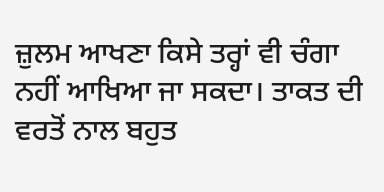ਜ਼ੁਲਮ ਆਖਣਾ ਕਿਸੇ ਤਰ੍ਹਾਂ ਵੀ ਚੰਗਾ ਨਹੀਂ ਆਖਿਆ ਜਾ ਸਕਦਾ। ਤਾਕਤ ਦੀ ਵਰਤੋਂ ਨਾਲ ਬਹੁਤ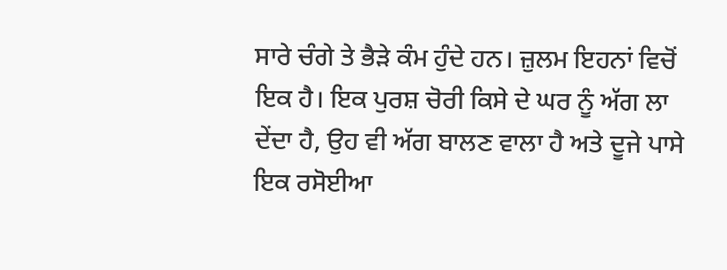ਸਾਰੇ ਚੰਗੇ ਤੇ ਭੈੜੇ ਕੰਮ ਹੁੰਦੇ ਹਨ। ਜ਼ੁਲਮ ਇਹਨਾਂ ਵਿਚੋਂ ਇਕ ਹੈ। ਇਕ ਪੁਰਸ਼ ਚੋਰੀ ਕਿਸੇ ਦੇ ਘਰ ਨੂੰ ਅੱਗ ਲਾ ਦੇਂਦਾ ਹੈ, ਉਹ ਵੀ ਅੱਗ ਬਾਲਣ ਵਾਲਾ ਹੈ ਅਤੇ ਦੂਜੇ ਪਾਸੇ ਇਕ ਰਸੋਈਆ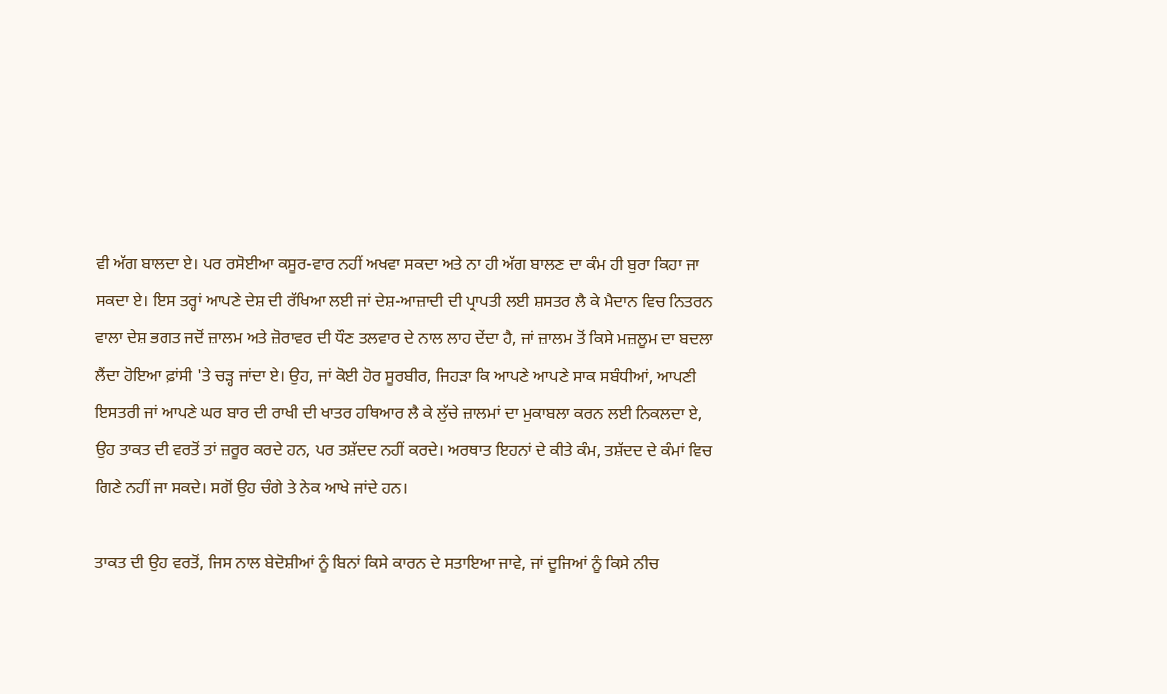ਵੀ ਅੱਗ ਬਾਲਦਾ ਏ। ਪਰ ਰਸੋਈਆ ਕਸੂਰ-ਵਾਰ ਨਹੀਂ ਅਖਵਾ ਸਕਦਾ ਅਤੇ ਨਾ ਹੀ ਅੱਗ ਬਾਲਣ ਦਾ ਕੰਮ ਹੀ ਬੁਰਾ ਕਿਹਾ ਜਾ ਸਕਦਾ ਏ। ਇਸ ਤਰ੍ਹਾਂ ਆਪਣੇ ਦੇਸ਼ ਦੀ ਰੱਖਿਆ ਲਈ ਜਾਂ ਦੇਸ਼-ਆਜ਼ਾਦੀ ਦੀ ਪ੍ਰਾਪਤੀ ਲਈ ਸ਼ਸਤਰ ਲੈ ਕੇ ਮੈਦਾਨ ਵਿਚ ਨਿਤਰਨ ਵਾਲਾ ਦੇਸ਼ ਭਗਤ ਜਦੋਂ ਜ਼ਾਲਮ ਅਤੇ ਜ਼ੋਰਾਵਰ ਦੀ ਧੌਣ ਤਲਵਾਰ ਦੇ ਨਾਲ ਲਾਹ ਦੇਂਦਾ ਹੈ, ਜਾਂ ਜ਼ਾਲਮ ਤੋਂ ਕਿਸੇ ਮਜ਼ਲੂਮ ਦਾ ਬਦਲਾ ਲੈਂਦਾ ਹੋਇਆ ਫ਼ਾਂਸੀ 'ਤੇ ਚੜ੍ਹ ਜਾਂਦਾ ਏ। ਉਹ, ਜਾਂ ਕੋਈ ਹੋਰ ਸੂਰਬੀਰ, ਜਿਹੜਾ ਕਿ ਆਪਣੇ ਆਪਣੇ ਸਾਕ ਸਬੰਧੀਆਂ, ਆਪਣੀ ਇਸਤਰੀ ਜਾਂ ਆਪਣੇ ਘਰ ਬਾਰ ਦੀ ਰਾਖੀ ਦੀ ਖਾਤਰ ਹਥਿਆਰ ਲੈ ਕੇ ਲੁੱਚੇ ਜ਼ਾਲਮਾਂ ਦਾ ਮੁਕਾਬਲਾ ਕਰਨ ਲਈ ਨਿਕਲਦਾ ਏ, ਉਹ ਤਾਕਤ ਦੀ ਵਰਤੋਂ ਤਾਂ ਜ਼ਰੂਰ ਕਰਦੇ ਹਨ, ਪਰ ਤਸ਼ੱਦਦ ਨਹੀਂ ਕਰਦੇ। ਅਰਥਾਤ ਇਹਨਾਂ ਦੇ ਕੀਤੇ ਕੰਮ, ਤਸ਼ੱਦਦ ਦੇ ਕੰਮਾਂ ਵਿਚ ਗਿਣੇ ਨਹੀਂ ਜਾ ਸਕਦੇ। ਸਗੋਂ ਉਹ ਚੰਗੇ ਤੇ ਨੇਕ ਆਖੇ ਜਾਂਦੇ ਹਨ।

ਤਾਕਤ ਦੀ ਉਹ ਵਰਤੋਂ, ਜਿਸ ਨਾਲ ਬੇਦੋਸ਼ੀਆਂ ਨੂੰ ਬਿਨਾਂ ਕਿਸੇ ਕਾਰਨ ਦੇ ਸਤਾਇਆ ਜਾਵੇ, ਜਾਂ ਦੂਜਿਆਂ ਨੂੰ ਕਿਸੇ ਨੀਚ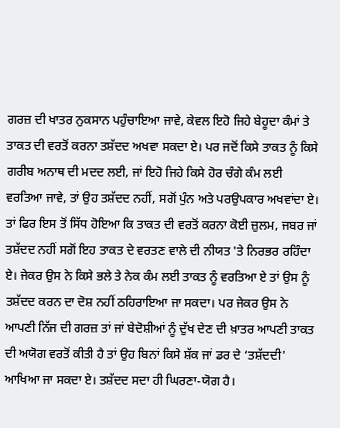ਗਰਜ਼ ਦੀ ਖਾਤਰ ਨੁਕਸਾਨ ਪਹੁੰਚਾਇਆ ਜਾਵੇ, ਕੇਵਲ ਇਹੋ ਜਿਹੇ ਬੇਹੂਦਾ ਕੰਮਾਂ ਤੇ ਤਾਕਤ ਦੀ ਵਰਤੋਂ ਕਰਨਾ ਤਸ਼ੱਦਦ ਅਖਵਾ ਸਕਦਾ ਏ। ਪਰ ਜਦੋਂ ਕਿਸੇ ਤਾਕਤ ਨੂੰ ਕਿਸੇ ਗਰੀਬ ਅਨਾਥ ਦੀ ਮਦਦ ਲਈ, ਜਾਂ ਇਹੋ ਜਿਹੇ ਕਿਸੇ ਹੋਰ ਚੰਗੇ ਕੰਮ ਲਈ ਵਰਤਿਆ ਜਾਵੇ, ਤਾਂ ਉਹ ਤਸ਼ੱਦਦ ਨਹੀਂ, ਸਗੋਂ ਪੁੰਨ ਅਤੇ ਪਰਉਪਕਾਰ ਅਖਵਾਂਦਾ ਏ। ਤਾਂ ਫਿਰ ਇਸ ਤੋਂ ਸਿੱਧ ਹੋਇਆ ਕਿ ਤਾਕਤ ਦੀ ਵਰਤੋਂ ਕਰਨਾ ਕੋਈ ਜ਼ੁਲਮ, ਜਬਰ ਜਾਂ ਤਸ਼ੱਦਦ ਨਹੀਂ ਸਗੋਂ ਇਹ ਤਾਕਤ ਦੇ ਵਰਤਣ ਵਾਲੇ ਦੀ ਨੀਯਤ 'ਤੇ ਨਿਰਭਰ ਰਹਿੰਦਾ ਏ। ਜੇਕਰ ਉਸ ਨੇ ਕਿਸੇ ਭਲੇ ਤੇ ਨੇਕ ਕੰਮ ਲਈ ਤਾਕਤ ਨੂੰ ਵਰਤਿਆ ਏ ਤਾਂ ਉਸ ਨੂੰ ਤਸ਼ੱਦਦ ਕਰਨ ਦਾ ਦੋਸ਼ ਨਹੀਂ ਠਹਿਰਾਇਆ ਜਾ ਸਕਦਾ। ਪਰ ਜੇਕਰ ਉਸ ਨੇ ਆਪਣੀ ਨਿੱਜ ਦੀ ਗਰਜ਼ ਤਾਂ ਜਾਂ ਬੇਦੋਸ਼ੀਆਂ ਨੂੰ ਦੁੱਖ ਦੇਣ ਦੀ ਖ਼ਾਤਰ ਆਪਣੀ ਤਾਕਤ ਦੀ ਅਯੋਗ ਵਰਤੋਂ ਕੀਤੀ ਹੈ ਤਾਂ ਉਹ ਬਿਨਾਂ ਕਿਸੇ ਸ਼ੱਕ ਜਾਂ ਡਰ ਦੇ ‘ਤਸ਼ੱਦਦੀ' ਆਖਿਆ ਜਾ ਸਕਦਾ ਏ। ਤਸ਼ੱਦਦ ਸਦਾ ਹੀ ਘਿਰਣਾ-ਯੋਗ ਹੈ।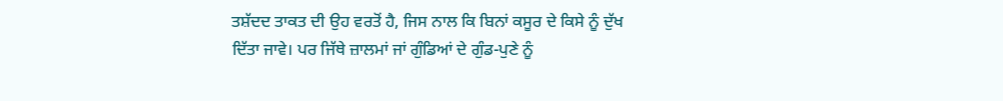ਤਸ਼ੱਦਦ ਤਾਕਤ ਦੀ ਉਹ ਵਰਤੋਂ ਹੈ, ਜਿਸ ਨਾਲ ਕਿ ਬਿਨਾਂ ਕਸੂਰ ਦੇ ਕਿਸੇ ਨੂੰ ਦੁੱਖ ਦਿੱਤਾ ਜਾਵੇ। ਪਰ ਜਿੱਥੇ ਜ਼ਾਲਮਾਂ ਜਾਂ ਗੁੰਡਿਆਂ ਦੇ ਗੁੰਡ-ਪੁਣੇ ਨੂੰ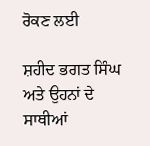ਰੋਕਣ ਲਈ

ਸ਼ਹੀਦ ਭਗਤ ਸਿੰਘ ਅਤੇ ਉਹਨਾਂ ਦੇ ਸਾਥੀਆਂ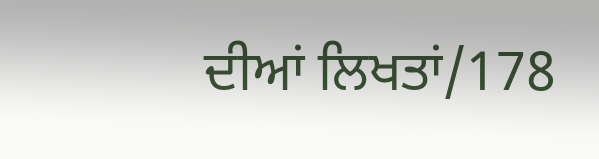ਦੀਆਂ ਲਿਖਤਾਂ/178